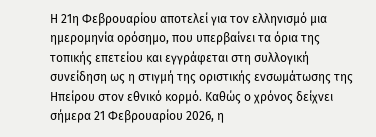Η 21η Φεβρουαρίου αποτελεί για τον ελληνισμό μια ημερομηνία ορόσημο, που υπερβαίνει τα όρια της τοπικής επετείου και εγγράφεται στη συλλογική συνείδηση ως η στιγμή της οριστικής ενσωμάτωσης της Ηπείρου στον εθνικό κορμό. Καθώς ο χρόνος δείχνει σήμερα 21 Φεβρουαρίου 2026, η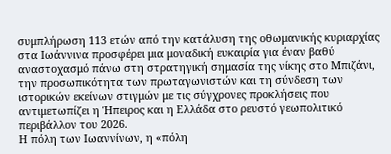συμπλήρωση 113 ετών από την κατάλυση της οθωμανικής κυριαρχίας στα Ιωάννινα προσφέρει μια μοναδική ευκαιρία για έναν βαθύ αναστοχασμό πάνω στη στρατηγική σημασία της νίκης στο Μπιζάνι, την προσωπικότητα των πρωταγωνιστών και τη σύνδεση των ιστορικών εκείνων στιγμών με τις σύγχρονες προκλήσεις που αντιμετωπίζει η Ήπειρος και η Ελλάδα στο ρευστό γεωπολιτικό περιβάλλον του 2026.
Η πόλη των Ιωαννίνων, η «πόλη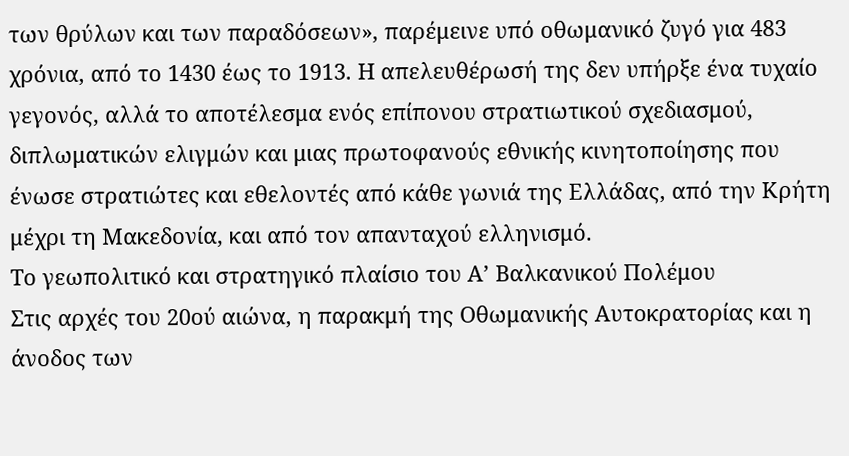των θρύλων και των παραδόσεων», παρέμεινε υπό οθωμανικό ζυγό για 483 χρόνια, από το 1430 έως το 1913. Η απελευθέρωσή της δεν υπήρξε ένα τυχαίο γεγονός, αλλά το αποτέλεσμα ενός επίπονου στρατιωτικού σχεδιασμού, διπλωματικών ελιγμών και μιας πρωτοφανούς εθνικής κινητοποίησης που ένωσε στρατιώτες και εθελοντές από κάθε γωνιά της Ελλάδας, από την Κρήτη μέχρι τη Μακεδονία, και από τον απανταχού ελληνισμό.
Το γεωπολιτικό και στρατηγικό πλαίσιο του Α’ Βαλκανικού Πολέμου
Στις αρχές του 20ού αιώνα, η παρακμή της Οθωμανικής Αυτοκρατορίας και η άνοδος των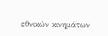εθνικών κινημάτων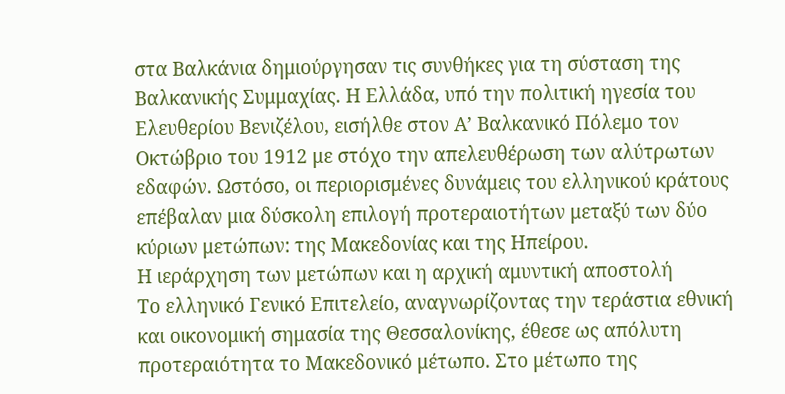στα Βαλκάνια δημιούργησαν τις συνθήκες για τη σύσταση της Βαλκανικής Συμμαχίας. Η Ελλάδα, υπό την πολιτική ηγεσία του Ελευθερίου Βενιζέλου, εισήλθε στον Α’ Βαλκανικό Πόλεμο τον Οκτώβριο του 1912 με στόχο την απελευθέρωση των αλύτρωτων εδαφών. Ωστόσο, οι περιορισμένες δυνάμεις του ελληνικού κράτους επέβαλαν μια δύσκολη επιλογή προτεραιοτήτων μεταξύ των δύο κύριων μετώπων: της Μακεδονίας και της Ηπείρου.
Η ιεράρχηση των μετώπων και η αρχική αμυντική αποστολή
Το ελληνικό Γενικό Επιτελείο, αναγνωρίζοντας την τεράστια εθνική και οικονομική σημασία της Θεσσαλονίκης, έθεσε ως απόλυτη προτεραιότητα το Μακεδονικό μέτωπο. Στο μέτωπο της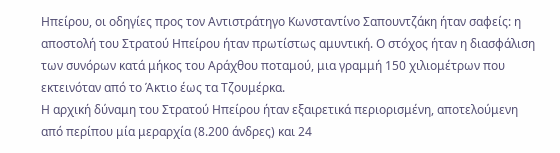Ηπείρου, οι οδηγίες προς τον Αντιστράτηγο Κωνσταντίνο Σαπουντζάκη ήταν σαφείς: η αποστολή του Στρατού Ηπείρου ήταν πρωτίστως αμυντική. Ο στόχος ήταν η διασφάλιση των συνόρων κατά μήκος του Αράχθου ποταμού, μια γραμμή 150 χιλιομέτρων που εκτεινόταν από το Άκτιο έως τα Τζουμέρκα.
Η αρχική δύναμη του Στρατού Ηπείρου ήταν εξαιρετικά περιορισμένη, αποτελούμενη από περίπου μία μεραρχία (8.200 άνδρες) και 24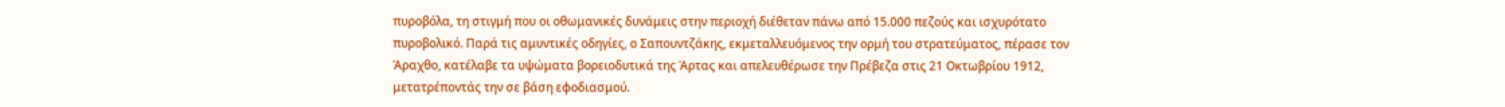πυροβόλα, τη στιγμή που οι οθωμανικές δυνάμεις στην περιοχή διέθεταν πάνω από 15.000 πεζούς και ισχυρότατο πυροβολικό. Παρά τις αμυντικές οδηγίες, ο Σαπουντζάκης, εκμεταλλευόμενος την ορμή του στρατεύματος, πέρασε τον Άραχθο, κατέλαβε τα υψώματα βορειοδυτικά της Άρτας και απελευθέρωσε την Πρέβεζα στις 21 Οκτωβρίου 1912, μετατρέποντάς την σε βάση εφοδιασμού.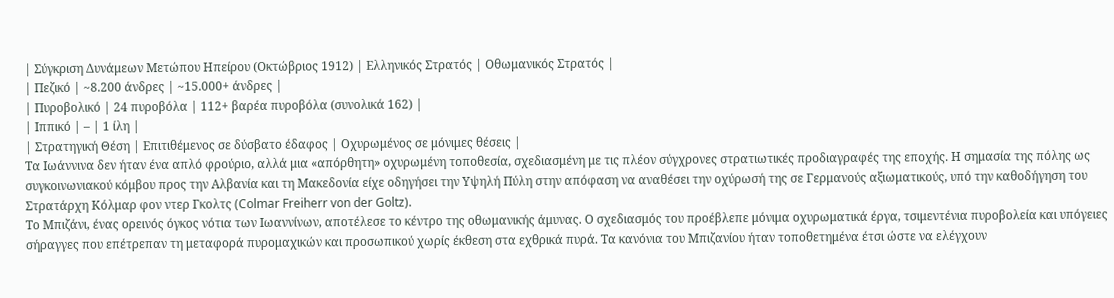| Σύγκριση Δυνάμεων Μετώπου Ηπείρου (Οκτώβριος 1912) | Ελληνικός Στρατός | Οθωμανικός Στρατός |
| Πεζικό | ~8.200 άνδρες | ~15.000+ άνδρες |
| Πυροβολικό | 24 πυροβόλα | 112+ βαρέα πυροβόλα (συνολικά 162) |
| Ιππικό | – | 1 ίλη |
| Στρατηγική Θέση | Επιτιθέμενος σε δύσβατο έδαφος | Οχυρωμένος σε μόνιμες θέσεις |
Τα Ιωάννινα δεν ήταν ένα απλό φρούριο, αλλά μια «απόρθητη» οχυρωμένη τοποθεσία, σχεδιασμένη με τις πλέον σύγχρονες στρατιωτικές προδιαγραφές της εποχής. Η σημασία της πόλης ως συγκοινωνιακού κόμβου προς την Αλβανία και τη Μακεδονία είχε οδηγήσει την Υψηλή Πύλη στην απόφαση να αναθέσει την οχύρωσή της σε Γερμανούς αξιωματικούς, υπό την καθοδήγηση του Στρατάρχη Κόλμαρ φον ντερ Γκολτς (Colmar Freiherr von der Goltz).
Το Μπιζάνι, ένας ορεινός όγκος νότια των Ιωαννίνων, αποτέλεσε το κέντρο της οθωμανικής άμυνας. Ο σχεδιασμός του προέβλεπε μόνιμα οχυρωματικά έργα, τσιμεντένια πυροβολεία και υπόγειες σήραγγες που επέτρεπαν τη μεταφορά πυρομαχικών και προσωπικού χωρίς έκθεση στα εχθρικά πυρά. Τα κανόνια του Μπιζανίου ήταν τοποθετημένα έτσι ώστε να ελέγχουν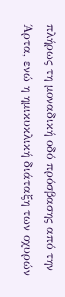πλήρως τη μοναδική οδό πρόσβασης από την Άρτα, ενώ η ημικυκλική διάταξη των οχυρών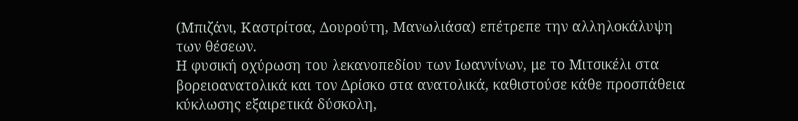(Μπιζάνι, Καστρίτσα, Δουρούτη, Μανωλιάσα) επέτρεπε την αλληλοκάλυψη των θέσεων.
Η φυσική οχύρωση του λεκανοπεδίου των Ιωαννίνων, με το Μιτσικέλι στα βορειοανατολικά και τον Δρίσκο στα ανατολικά, καθιστούσε κάθε προσπάθεια κύκλωσης εξαιρετικά δύσκολη,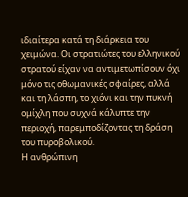ιδιαίτερα κατά τη διάρκεια του χειμώνα. Οι στρατιώτες του ελληνικού στρατού είχαν να αντιμετωπίσουν όχι μόνο τις οθωμανικές σφαίρες, αλλά και τη λάσπη, το χιόνι και την πυκνή ομίχλη που συχνά κάλυπτε την περιοχή, παρεμποδίζοντας τη δράση του πυροβολικού.
Η ανθρώπινη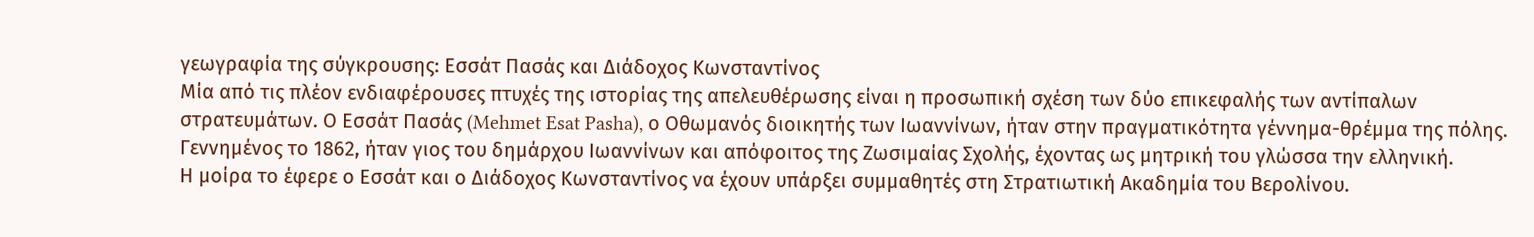γεωγραφία της σύγκρουσης: Εσσάτ Πασάς και Διάδοχος Κωνσταντίνος
Μία από τις πλέον ενδιαφέρουσες πτυχές της ιστορίας της απελευθέρωσης είναι η προσωπική σχέση των δύο επικεφαλής των αντίπαλων στρατευμάτων. Ο Εσσάτ Πασάς (Mehmet Esat Pasha), ο Οθωμανός διοικητής των Ιωαννίνων, ήταν στην πραγματικότητα γέννημα-θρέμμα της πόλης. Γεννημένος το 1862, ήταν γιος του δημάρχου Ιωαννίνων και απόφοιτος της Ζωσιμαίας Σχολής, έχοντας ως μητρική του γλώσσα την ελληνική.
Η μοίρα το έφερε ο Εσσάτ και ο Διάδοχος Κωνσταντίνος να έχουν υπάρξει συμμαθητές στη Στρατιωτική Ακαδημία του Βερολίνου.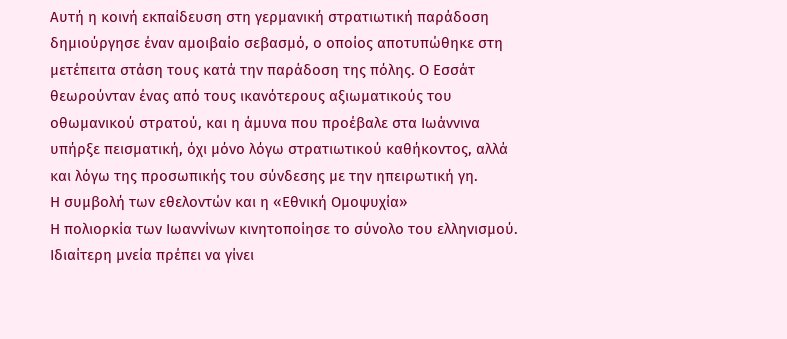Αυτή η κοινή εκπαίδευση στη γερμανική στρατιωτική παράδοση δημιούργησε έναν αμοιβαίο σεβασμό, ο οποίος αποτυπώθηκε στη μετέπειτα στάση τους κατά την παράδοση της πόλης. Ο Εσσάτ θεωρούνταν ένας από τους ικανότερους αξιωματικούς του οθωμανικού στρατού, και η άμυνα που προέβαλε στα Ιωάννινα υπήρξε πεισματική, όχι μόνο λόγω στρατιωτικού καθήκοντος, αλλά και λόγω της προσωπικής του σύνδεσης με την ηπειρωτική γη.
Η συμβολή των εθελοντών και η «Εθνική Ομοψυχία»
Η πολιορκία των Ιωαννίνων κινητοποίησε το σύνολο του ελληνισμού. Ιδιαίτερη μνεία πρέπει να γίνει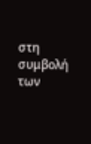στη συμβολή των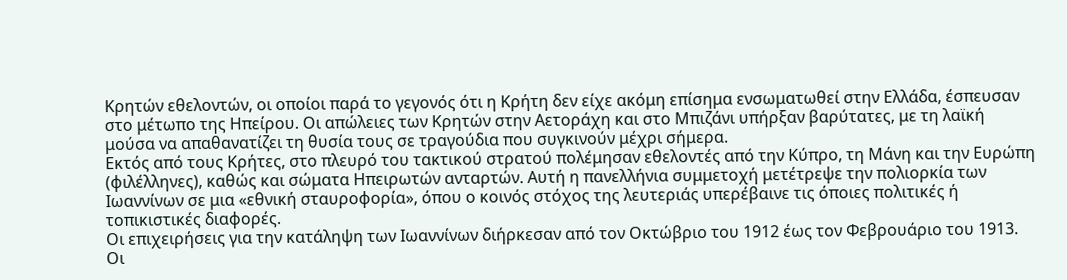Κρητών εθελοντών, οι οποίοι παρά το γεγονός ότι η Κρήτη δεν είχε ακόμη επίσημα ενσωματωθεί στην Ελλάδα, έσπευσαν στο μέτωπο της Ηπείρου. Οι απώλειες των Κρητών στην Αετοράχη και στο Μπιζάνι υπήρξαν βαρύτατες, με τη λαϊκή μούσα να απαθανατίζει τη θυσία τους σε τραγούδια που συγκινούν μέχρι σήμερα.
Εκτός από τους Κρήτες, στο πλευρό του τακτικού στρατού πολέμησαν εθελοντές από την Κύπρο, τη Μάνη και την Ευρώπη (φιλέλληνες), καθώς και σώματα Ηπειρωτών ανταρτών. Αυτή η πανελλήνια συμμετοχή μετέτρεψε την πολιορκία των Ιωαννίνων σε μια «εθνική σταυροφορία», όπου ο κοινός στόχος της λευτεριάς υπερέβαινε τις όποιες πολιτικές ή τοπικιστικές διαφορές.
Οι επιχειρήσεις για την κατάληψη των Ιωαννίνων διήρκεσαν από τον Οκτώβριο του 1912 έως τον Φεβρουάριο του 1913. Οι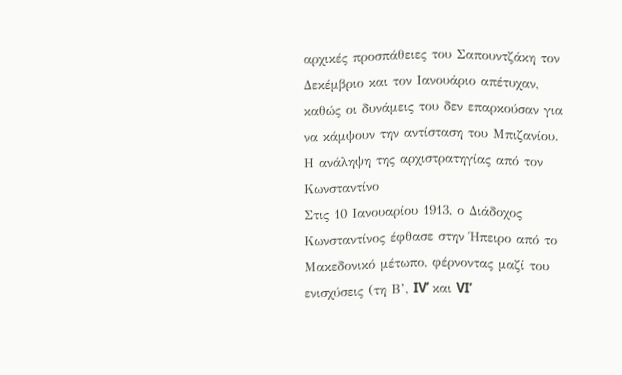αρχικές προσπάθειες του Σαπουντζάκη τον Δεκέμβριο και τον Ιανουάριο απέτυχαν, καθώς οι δυνάμεις του δεν επαρκούσαν για να κάμψουν την αντίσταση του Μπιζανίου.
Η ανάληψη της αρχιστρατηγίας από τον Κωνσταντίνο
Στις 10 Ιανουαρίου 1913, ο Διάδοχος Κωνσταντίνος έφθασε στην Ήπειρο από το Μακεδονικό μέτωπο, φέρνοντας μαζί του ενισχύσεις (τη Β’, IV’ και VI’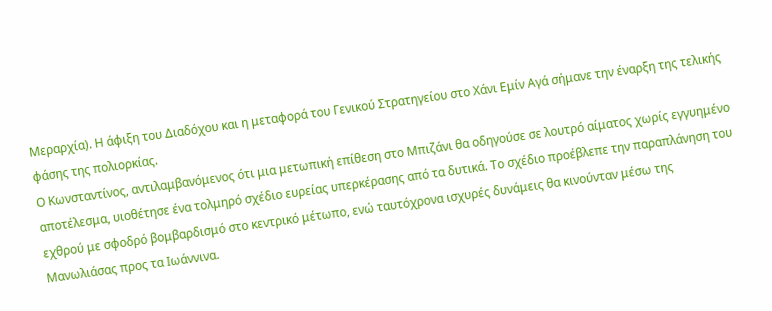Μεραρχία). Η άφιξη του Διαδόχου και η μεταφορά του Γενικού Στρατηγείου στο Χάνι Εμίν Αγά σήμανε την έναρξη της τελικής φάσης της πολιορκίας.
Ο Κωνσταντίνος, αντιλαμβανόμενος ότι μια μετωπική επίθεση στο Μπιζάνι θα οδηγούσε σε λουτρό αίματος χωρίς εγγυημένο αποτέλεσμα, υιοθέτησε ένα τολμηρό σχέδιο ευρείας υπερκέρασης από τα δυτικά. Το σχέδιο προέβλεπε την παραπλάνηση του εχθρού με σφοδρό βομβαρδισμό στο κεντρικό μέτωπο, ενώ ταυτόχρονα ισχυρές δυνάμεις θα κινούνταν μέσω της Μανωλιάσας προς τα Ιωάννινα.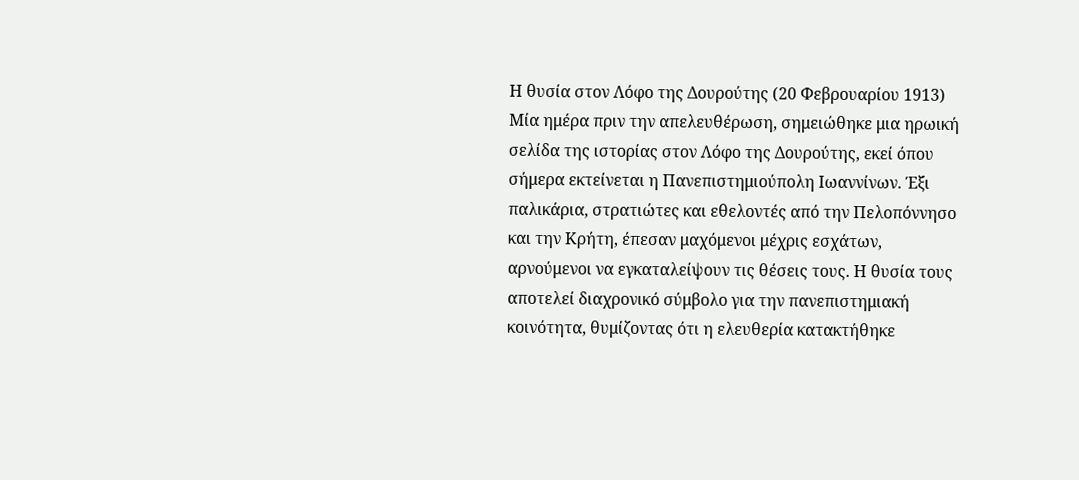Η θυσία στον Λόφο της Δουρούτης (20 Φεβρουαρίου 1913)
Μία ημέρα πριν την απελευθέρωση, σημειώθηκε μια ηρωική σελίδα της ιστορίας στον Λόφο της Δουρούτης, εκεί όπου σήμερα εκτείνεται η Πανεπιστημιούπολη Ιωαννίνων. Έξι παλικάρια, στρατιώτες και εθελοντές από την Πελοπόννησο και την Κρήτη, έπεσαν μαχόμενοι μέχρις εσχάτων, αρνούμενοι να εγκαταλείψουν τις θέσεις τους. Η θυσία τους αποτελεί διαχρονικό σύμβολο για την πανεπιστημιακή κοινότητα, θυμίζοντας ότι η ελευθερία κατακτήθηκε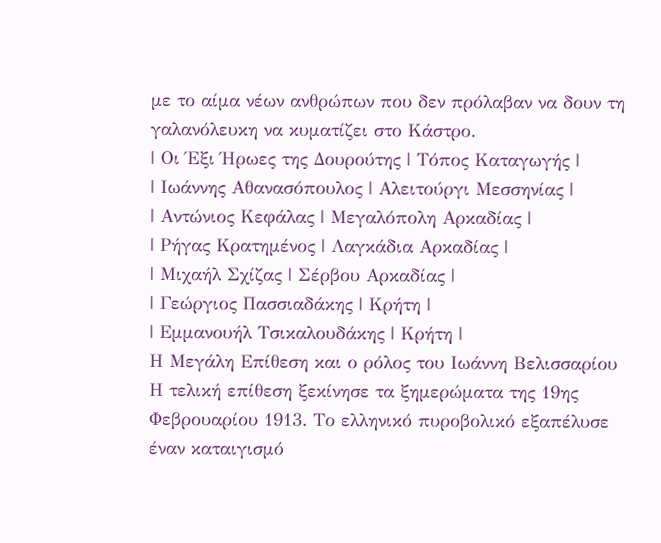με το αίμα νέων ανθρώπων που δεν πρόλαβαν να δουν τη γαλανόλευκη να κυματίζει στο Κάστρο.
| Οι Έξι Ήρωες της Δουρούτης | Τόπος Καταγωγής |
| Ιωάννης Αθανασόπουλος | Αλειτούργι Μεσσηνίας |
| Αντώνιος Κεφάλας | Μεγαλόπολη Αρκαδίας |
| Ρήγας Κρατημένος | Λαγκάδια Αρκαδίας |
| Μιχαήλ Σχίζας | Σέρβου Αρκαδίας |
| Γεώργιος Πασσιαδάκης | Κρήτη |
| Εμμανουήλ Τσικαλουδάκης | Κρήτη |
Η Μεγάλη Επίθεση και ο ρόλος του Ιωάννη Βελισσαρίου
Η τελική επίθεση ξεκίνησε τα ξημερώματα της 19ης Φεβρουαρίου 1913. Το ελληνικό πυροβολικό εξαπέλυσε έναν καταιγισμό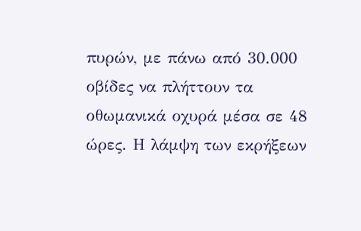πυρών, με πάνω από 30.000 οβίδες να πλήττουν τα οθωμανικά οχυρά μέσα σε 48 ώρες. Η λάμψη των εκρήξεων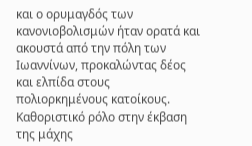και ο ορυμαγδός των κανονιοβολισμών ήταν ορατά και ακουστά από την πόλη των Ιωαννίνων, προκαλώντας δέος και ελπίδα στους πολιορκημένους κατοίκους.
Καθοριστικό ρόλο στην έκβαση της μάχης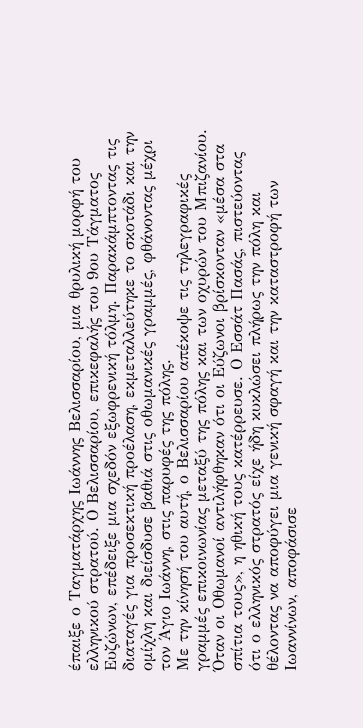έπαιξε ο Ταγματάρχης Ιωάννης Βελισσαρίου, μια θρυλική μορφή του ελληνικού στρατού. Ο Βελισσαρίου, επικεφαλής του 9ου Τάγματος Ευζώνων, επέδειξε μια σχεδόν εξωφρενική τόλμη. Παρακάμπτοντας τις διαταγές για προσεκτική προέλαση, εκμεταλλεύτηκε το σκοτάδι και την ομίχλη και διείσδυσε βαθιά στις οθωμανικές γραμμές, φθάνοντας μέχρι τον Άγιο Ιωάννη, στις παρυφές της πόλης.
Με την κίνησή του αυτή, ο Βελισσαρίου απέκοψε τις τηλεγραφικές γραμμές επικοινωνίας μεταξύ της πόλης και των οχυρών του Μπιζανίου. Όταν οι Οθωμανοί αντιλήφθηκαν ότι οι Εύζωνοι βρίσκονταν «μέσα στα σπίτια τους», η ηθική τους κατέρρευσε. Ο Εσσάτ Πασάς, πιστεύοντας ότι ο ελληνικός στρατός είχε ήδη κυκλώσει πλήρως την πόλη και θέλοντας να αποφύγει μια γενική σφαγή και την καταστροφή των Ιωαννίνων, αποφάσισε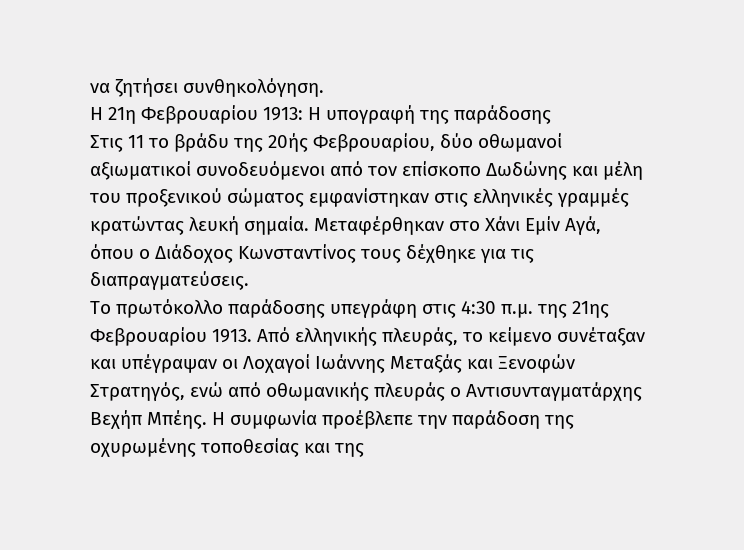να ζητήσει συνθηκολόγηση.
Η 21η Φεβρουαρίου 1913: Η υπογραφή της παράδοσης
Στις 11 το βράδυ της 20ής Φεβρουαρίου, δύο οθωμανοί αξιωματικοί συνοδευόμενοι από τον επίσκοπο Δωδώνης και μέλη του προξενικού σώματος εμφανίστηκαν στις ελληνικές γραμμές κρατώντας λευκή σημαία. Μεταφέρθηκαν στο Χάνι Εμίν Αγά, όπου ο Διάδοχος Κωνσταντίνος τους δέχθηκε για τις διαπραγματεύσεις.
Το πρωτόκολλο παράδοσης υπεγράφη στις 4:30 π.μ. της 21ης Φεβρουαρίου 1913. Από ελληνικής πλευράς, το κείμενο συνέταξαν και υπέγραψαν οι Λοχαγοί Ιωάννης Μεταξάς και Ξενοφών Στρατηγός, ενώ από οθωμανικής πλευράς ο Αντισυνταγματάρχης Βεχήπ Μπέης. Η συμφωνία προέβλεπε την παράδοση της οχυρωμένης τοποθεσίας και της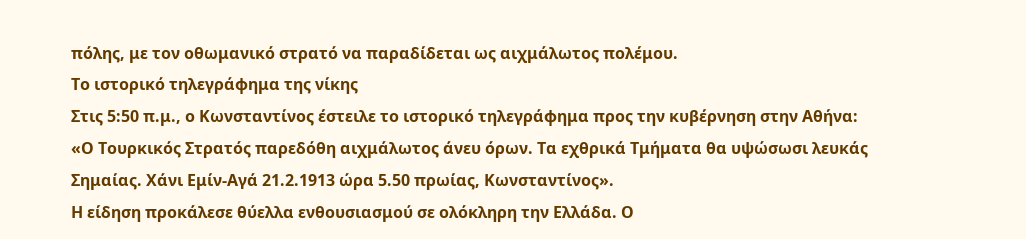πόλης, με τον οθωμανικό στρατό να παραδίδεται ως αιχμάλωτος πολέμου.
Το ιστορικό τηλεγράφημα της νίκης
Στις 5:50 π.μ., ο Κωνσταντίνος έστειλε το ιστορικό τηλεγράφημα προς την κυβέρνηση στην Αθήνα:
«Ο Τουρκικός Στρατός παρεδόθη αιχμάλωτος άνευ όρων. Τα εχθρικά Τμήματα θα υψώσωσι λευκάς Σημαίας. Χάνι Εμίν-Αγά 21.2.1913 ώρα 5.50 πρωίας, Κωνσταντίνος».
Η είδηση προκάλεσε θύελλα ενθουσιασμού σε ολόκληρη την Ελλάδα. Ο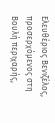Ελευθέριος Βενιζέλος, προσερχόμενος στη Βουλή περιχαρής,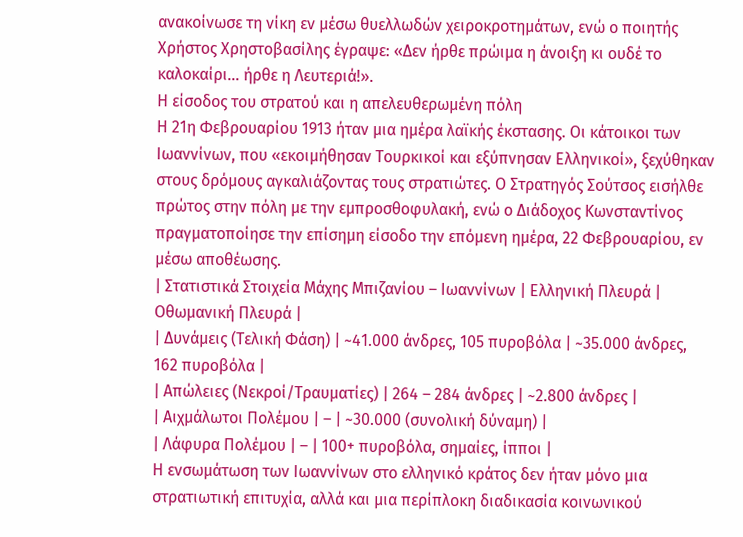ανακοίνωσε τη νίκη εν μέσω θυελλωδών χειροκροτημάτων, ενώ ο ποιητής Χρήστος Χρηστοβασίλης έγραψε: «Δεν ήρθε πρώιμα η άνοιξη κι ουδέ το καλοκαίρι… ήρθε η Λευτεριά!».
Η είσοδος του στρατού και η απελευθερωμένη πόλη
Η 21η Φεβρουαρίου 1913 ήταν μια ημέρα λαϊκής έκστασης. Οι κάτοικοι των Ιωαννίνων, που «εκοιμήθησαν Τουρκικοί και εξύπνησαν Ελληνικοί», ξεχύθηκαν στους δρόμους αγκαλιάζοντας τους στρατιώτες. Ο Στρατηγός Σούτσος εισήλθε πρώτος στην πόλη με την εμπροσθοφυλακή, ενώ ο Διάδοχος Κωνσταντίνος πραγματοποίησε την επίσημη είσοδο την επόμενη ημέρα, 22 Φεβρουαρίου, εν μέσω αποθέωσης.
| Στατιστικά Στοιχεία Μάχης Μπιζανίου – Ιωαννίνων | Ελληνική Πλευρά | Οθωμανική Πλευρά |
| Δυνάμεις (Τελική Φάση) | ~41.000 άνδρες, 105 πυροβόλα | ~35.000 άνδρες, 162 πυροβόλα |
| Απώλειες (Νεκροί/Τραυματίες) | 264 – 284 άνδρες | ~2.800 άνδρες |
| Αιχμάλωτοι Πολέμου | – | ~30.000 (συνολική δύναμη) |
| Λάφυρα Πολέμου | – | 100+ πυροβόλα, σημαίες, ίπποι |
Η ενσωμάτωση των Ιωαννίνων στο ελληνικό κράτος δεν ήταν μόνο μια στρατιωτική επιτυχία, αλλά και μια περίπλοκη διαδικασία κοινωνικού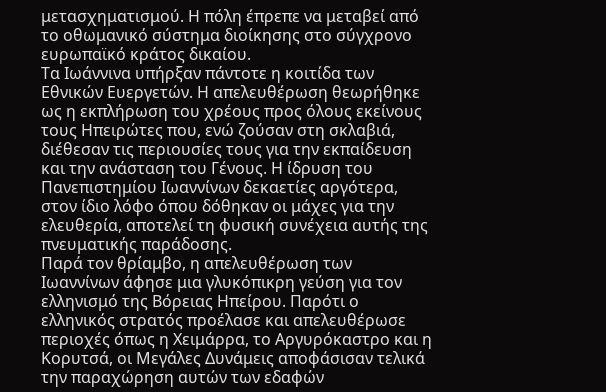μετασχηματισμού. Η πόλη έπρεπε να μεταβεί από το οθωμανικό σύστημα διοίκησης στο σύγχρονο ευρωπαϊκό κράτος δικαίου.
Τα Ιωάννινα υπήρξαν πάντοτε η κοιτίδα των Εθνικών Ευεργετών. Η απελευθέρωση θεωρήθηκε ως η εκπλήρωση του χρέους προς όλους εκείνους τους Ηπειρώτες που, ενώ ζούσαν στη σκλαβιά, διέθεσαν τις περιουσίες τους για την εκπαίδευση και την ανάσταση του Γένους. Η ίδρυση του Πανεπιστημίου Ιωαννίνων δεκαετίες αργότερα, στον ίδιο λόφο όπου δόθηκαν οι μάχες για την ελευθερία, αποτελεί τη φυσική συνέχεια αυτής της πνευματικής παράδοσης.
Παρά τον θρίαμβο, η απελευθέρωση των Ιωαννίνων άφησε μια γλυκόπικρη γεύση για τον ελληνισμό της Βόρειας Ηπείρου. Παρότι ο ελληνικός στρατός προέλασε και απελευθέρωσε περιοχές όπως η Χειμάρρα, το Αργυρόκαστρο και η Κορυτσά, οι Μεγάλες Δυνάμεις αποφάσισαν τελικά την παραχώρηση αυτών των εδαφών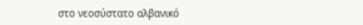στο νεοσύστατο αλβανικό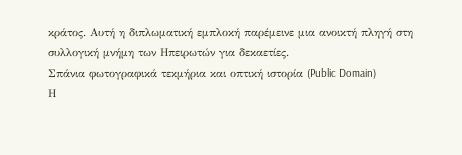κράτος. Αυτή η διπλωματική εμπλοκή παρέμεινε μια ανοικτή πληγή στη συλλογική μνήμη των Ηπειρωτών για δεκαετίες.
Σπάνια φωτογραφικά τεκμήρια και οπτική ιστορία (Public Domain)
Η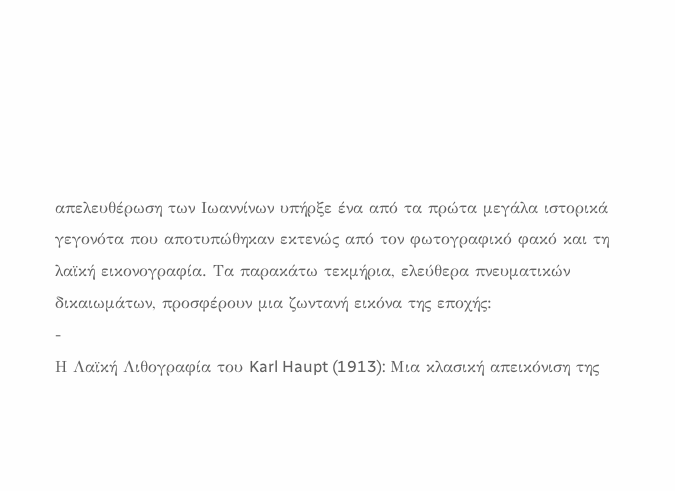απελευθέρωση των Ιωαννίνων υπήρξε ένα από τα πρώτα μεγάλα ιστορικά γεγονότα που αποτυπώθηκαν εκτενώς από τον φωτογραφικό φακό και τη λαϊκή εικονογραφία. Τα παρακάτω τεκμήρια, ελεύθερα πνευματικών δικαιωμάτων, προσφέρουν μια ζωντανή εικόνα της εποχής:
-
Η Λαϊκή Λιθογραφία του Karl Haupt (1913): Μια κλασική απεικόνιση της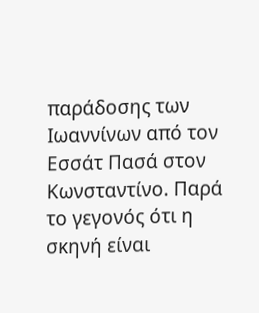παράδοσης των Ιωαννίνων από τον Εσσάτ Πασά στον Κωνσταντίνο. Παρά το γεγονός ότι η σκηνή είναι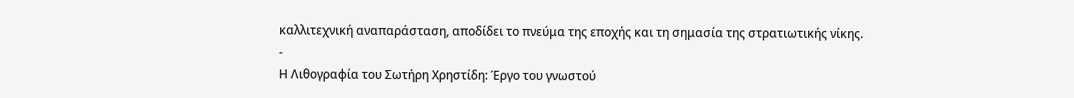καλλιτεχνική αναπαράσταση, αποδίδει το πνεύμα της εποχής και τη σημασία της στρατιωτικής νίκης.
-
Η Λιθογραφία του Σωτήρη Χρηστίδη: Έργο του γνωστού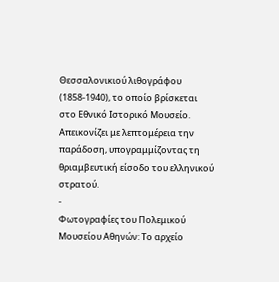Θεσσαλονικιού λιθογράφου (1858-1940), το οποίο βρίσκεται στο Εθνικό Ιστορικό Μουσείο. Απεικονίζει με λεπτομέρεια την παράδοση, υπογραμμίζοντας τη θριαμβευτική είσοδο του ελληνικού στρατού.
-
Φωτογραφίες του Πολεμικού Μουσείου Αθηνών: Το αρχείο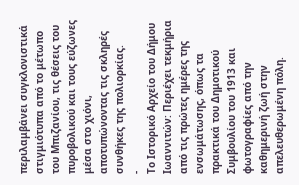περιλαμβάνει συγκλονιστικά στιγμιότυπα από το μέτωπο του Μπιζανίου, τις θέσεις του πυροβολικού και τους εύζωνες μέσα στο χιόνι, αποτυπώνοντας τις σκληρές συνθήκες της πολιορκίας.
-
Το Ιστορικό Αρχείο του Δήμου Ιωαννιτών: Περιέχει τεκμήρια από τις πρώτες ημέρες της ενσωμάτωσης, όπως τα πρακτικά του Δημοτικού Συμβουλίου του 1913 και φωτογραφίες από την καθημερινή ζωή στην απελευθερωμένη πόλη.